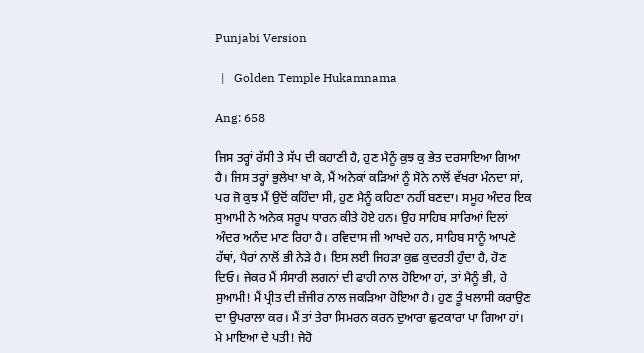Punjabi Version

  |   Golden Temple Hukamnama

Ang: 658

ਜਿਸ ਤਰ੍ਹਾਂ ਰੱਸੀ ਤੇ ਸੱਪ ਦੀ ਕਹਾਣੀ ਹੈ, ਹੁਣ ਮੈਨੂੰ ਕੁਝ ਕੁ ਭੇਤ ਦਰਸਾਇਆ ਗਿਆ ਹੈ। ਜਿਸ ਤਰ੍ਹਾਂ ਭੁਲੇਖਾ ਖਾ ਕੇ, ਮੈਂ ਅਨੇਕਾਂ ਕੜਿਆਂ ਨੂੰ ਸੋਨੇ ਨਾਲੋਂ ਵੱਖਰਾ ਮੰਨਦਾ ਸਾਂ, ਪਰ ਜੋ ਕੁਝ ਮੈਂ ਉਦੋਂ ਕਹਿੰਦਾ ਸੀ, ਹੁਣ ਮੈਨੂੰ ਕਹਿਣਾ ਨਹੀਂ ਬਣਦਾ। ਸਮੂਹ ਅੰਦਰ ਇਕ ਸੁਆਮੀ ਨੇ ਅਨੇਕ ਸਰੂਪ ਧਾਰਨ ਕੀਤੇ ਹੋਏ ਹਨ। ਉਹ ਸਾਹਿਬ ਸਾਰਿਆਂ ਦਿਲਾਂ ਅੰਦਰ ਅਨੰਦ ਮਾਣ ਰਿਹਾ ਹੈ। ਰਵਿਦਾਸ ਜੀ ਆਖਦੇ ਹਨ, ਸਾਹਿਬ ਸਾਨੂੰ ਆਪਣੇ ਹੱਥਾਂ, ਪੈਰਾਂ ਨਾਲੋਂ ਭੀ ਨੇੜੇ ਹੈ। ਇਸ ਲਈ ਜਿਹੜਾ ਕੁਛ ਕੁਦਰਤੀ ਹੁੰਦਾ ਹੈ, ਹੋਣ ਦਿਓ। ਜੇਕਰ ਮੈਂ ਸੰਸਾਰੀ ਲਗਨਾਂ ਦੀ ਫਾਹੀ ਨਾਲ ਹੋਇਆ ਹਾਂ, ਤਾਂ ਮੈਨੂੰ ਭੀ, ਹੇ ਸੁਆਮੀ! ਮੈਂ ਪ੍ਰੀਤ ਦੀ ਜ਼ੰਜੀਰ ਨਾਲ ਜਕੜਿਆ ਹੋਇਆ ਹੈ। ਹੁਣ ਤੂੰ ਖਲਾਸੀ ਕਰਾਉਣ ਦਾ ਉਪਰਾਲਾ ਕਰ। ਮੈਂ ਤਾਂ ਤੇਰਾ ਸਿਮਰਨ ਕਰਨ ਦੁਆਰਾ ਛੁਟਕਾਰਾ ਪਾ ਗਿਆ ਹਾਂ। ਮੇ ਮਾਇਆ ਦੇ ਪਤੀ! ਜੇਹੋ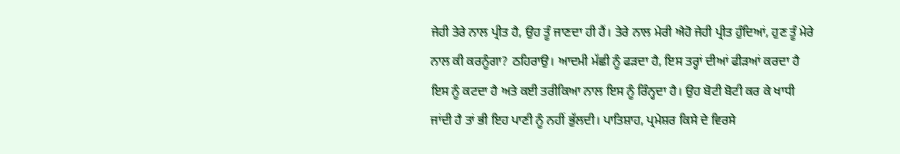ਜੇਹੀ ਤੇਰੇ ਨਾਲ ਪ੍ਰੀਤ ਹੈ, ਉਹ ਤੂੰ ਜਾਣਦਾ ਹੀ ਹੈਂ। ਤੇਰੇ ਨਾਲ ਮੇਰੀ ਐਹੋ ਜੇਹੀ ਪ੍ਰੀਤ ਹੁੰਦਿਆਂ, ਹੁਣ ਤੂੰ ਮੇਰੇ ਨਾਲ ਕੀ ਕਰਨੂੰਗਾ? ਠਹਿਰਾਉ। ਆਦਮੀ ਮੱਛੀ ਨੂੰ ਫੜਦਾ ਹੈ, ਇਸ ਤਰ੍ਹਾਂ ਦੀਆਂ ਫੀੜਆਂ ਕਰਦਾ ਹੈ ਇਸ ਨੂੰ ਕਟਦਾ ਹੈ ਅਤੇ ਕਈ ਤਰੀਕਿਆ ਨਾਲ ਇਸ ਨੂੰ ਰਿੰਨ੍ਹਦਾ ਹੈ। ਉਹ ਬੋਟੀ ਬੋਟੀ ਕਰ ਕੇ ਖਾਧੀ ਜਾਂਦੀ ਹੈ ਤਾਂ ਭੀ ਇਹ ਪਾਣੀ ਨੂੰ ਨਹੀਂ ਭੁੱਲਦੀ। ਪਾਤਿਸ਼ਾਹ, ਪ੍ਰਮੇਸ਼ਰ ਕਿਸੇ ਦੇ ਵਿਰਸੇ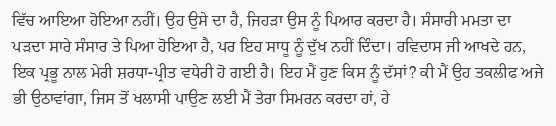ਵਿੱਚ ਆਇਆ ਹੋਇਆ ਨਹੀਂ। ਉਹ ਉਸੇ ਦਾ ਹੈ, ਜਿਹੜਾ ਉਸ ਨੂੰ ਪਿਆਰ ਕਰਦਾ ਹੈ। ਸੰਸਾਰੀ ਮਮਤਾ ਦਾ ਪੜਦਾ ਸਾਰੇ ਸੰਸਾਰ ਤੇ ਪਿਆ ਹੋਇਆ ਹੈ, ਪਰ ਇਹ ਸਾਧੂ ਨੂੰ ਦੁੱਖ ਨਹੀਂ ਦਿੰਦਾ। ਰਵਿਦਾਸ ਜੀ ਆਖਦੇ ਹਨ, ਇਕ ਪ੍ਰਭੂ ਨਾਲ ਮੇਰੀ ਸ਼ਰਧਾ-ਪ੍ਰੀਤ ਵਧੇਰੀ ਹੋ ਗਈ ਹੈ। ਇਹ ਮੈਂ ਹੁਣ ਕਿਸ ਨੂੰ ਦੱਸਾਂ? ਕੀ ਮੈਂ ਉਹ ਤਕਲੀਫ ਅਜੇ ਭੀ ਉਠਾਵਾਂਗਾ, ਜਿਸ ਤੋਂ ਖਲਾਸੀ ਪਾਉਣ ਲਈ ਮੈਂ ਤੇਰਾ ਸਿਮਰਨ ਕਰਦਾ ਹਾਂ, ਹੇ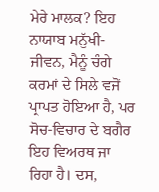ਮੇਰੇ ਮਾਲਕ? ਇਹ ਨਾਯਾਬ ਮਨੁੱਖੀ-ਜੀਵਨ, ਮੈਨੂੰ ਚੰਗੇ ਕਰਮਾਂ ਦੇ ਸਿਲੇ ਵਜੋਂ ਪ੍ਰਾਪਤ ਹੋਇਆ ਹੈ, ਪਰ ਸੋਚ-ਵਿਚਾਰ ਦੇ ਬਗੈਰ ਇਹ ਵਿਅਰਥ ਜਾ ਰਿਹਾ ਹੈ। ਦਸ,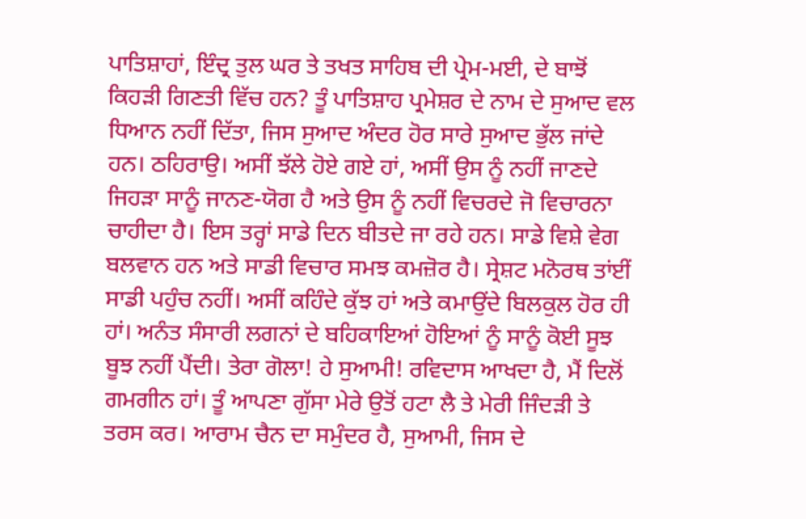ਪਾਤਿਸ਼ਾਹਾਂ, ਇੰਦ੍ਰ ਤੁਲ ਘਰ ਤੇ ਤਖਤ ਸਾਹਿਬ ਦੀ ਪ੍ਰੇਮ-ਮਈ, ਦੇ ਬਾਝੋਂ ਕਿਹੜੀ ਗਿਣਤੀ ਵਿੱਚ ਹਨ? ਤੂੰ ਪਾਤਿਸ਼ਾਹ ਪ੍ਰਮੇਸ਼ਰ ਦੇ ਨਾਮ ਦੇ ਸੁਆਦ ਵਲ ਧਿਆਨ ਨਹੀਂ ਦਿੱਤਾ, ਜਿਸ ਸੁਆਦ ਅੰਦਰ ਹੋਰ ਸਾਰੇ ਸੁਆਦ ਭੁੱਲ ਜਾਂਦੇ ਹਨ। ਠਹਿਰਾਉ। ਅਸੀਂ ਝੱਲੇ ਹੋਏ ਗਏ ਹਾਂ, ਅਸੀਂ ਉਸ ਨੂੰ ਨਹੀਂ ਜਾਣਦੇ ਜਿਹੜਾ ਸਾਨੂੰ ਜਾਨਣ-ਯੋਗ ਹੈ ਅਤੇ ਉਸ ਨੂੰ ਨਹੀਂ ਵਿਚਰਦੇ ਜੋ ਵਿਚਾਰਨਾ ਚਾਹੀਦਾ ਹੈ। ਇਸ ਤਰ੍ਹਾਂ ਸਾਡੇ ਦਿਨ ਬੀਤਦੇ ਜਾ ਰਹੇ ਹਨ। ਸਾਡੇ ਵਿਸ਼ੇ ਵੇਗ ਬਲਵਾਨ ਹਨ ਅਤੇ ਸਾਡੀ ਵਿਚਾਰ ਸਮਝ ਕਮਜ਼ੋਰ ਹੈ। ਸ੍ਰੇਸ਼ਟ ਮਨੋਰਥ ਤਾਂਈਂ ਸਾਡੀ ਪਹੁੰਚ ਨਹੀਂ। ਅਸੀਂ ਕਹਿੰਦੇ ਕੁੱਝ ਹਾਂ ਅਤੇ ਕਮਾਉਂਦੇ ਬਿਲਕੁਲ ਹੋਰ ਹੀ ਹਾਂ। ਅਨੰਤ ਸੰਸਾਰੀ ਲਗਨਾਂ ਦੇ ਬਹਿਕਾਇਆਂ ਹੋਇਆਂ ਨੂੰ ਸਾਨੂੰ ਕੋਈ ਸੂਝ ਬੂਝ ਨਹੀਂ ਪੈਂਦੀ। ਤੇਰਾ ਗੋਲਾ! ਹੇ ਸੁਆਮੀ! ਰਵਿਦਾਸ ਆਖਦਾ ਹੈ, ਮੈਂ ਦਿਲੋਂ ਗਮਗੀਨ ਹਾਂ। ਤੂੰ ਆਪਣਾ ਗੁੱਸਾ ਮੇਰੇ ਉਤੋਂ ਹਟਾ ਲੈ ਤੇ ਮੇਰੀ ਜਿੰਦੜੀ ਤੇ ਤਰਸ ਕਰ। ਆਰਾਮ ਚੈਨ ਦਾ ਸਮੁੰਦਰ ਹੈ, ਸੁਆਮੀ, ਜਿਸ ਦੇ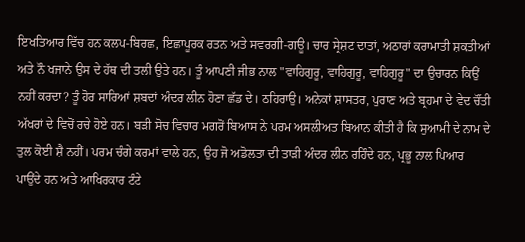ਇਖਤਿਆਰ ਵਿੱਚ ਹਨ ਕਲਪ-ਬਿਰਛ, ਇਛਾਪੂਰਕ ਰਤਨ ਅਤੇ ਸਵਰਗੀ-ਗਊ। ਚਾਰ ਸ੍ਰੇਸ਼ਟ ਦਾਤਾਂ, ਅਠਾਰਾਂ ਕਰਾਮਾਤੀ ਸ਼ਕਤੀਆਂ ਅਤੇ ਨੌ ਖਜਾਨੇ ਉਸ ਦੇ ਹੱਥ ਦੀ ਤਲੀ ਉਤੇ ਹਨ। ਤੂੰ ਆਪਣੀ ਜੀਭ ਨਾਲ "ਵਾਹਿਗੁਰੂ, ਵਾਹਿਗੁਰੂ, ਵਾਹਿਗੁਰੂ" ਦਾ ਉਚਾਰਨ ਕਿਉਂ ਨਹੀਂ ਕਰਦਾ? ਤੂੰ ਹੋਰ ਸਾਰਿਆਂ ਸ਼ਬਦਾਂ ਅੰਦਰ ਲੀਨ ਹੋਣਾ ਛੱਡ ਦੇ। ਠਹਿਰਾਉ। ਅਨੇਕਾਂ ਸ਼ਾਸਤਰ, ਪੁਰਾਣ ਅਤੇ ਬ੍ਰਹਮਾ ਦੇ ਵੇਦ ਚੌਂਤੀ ਅੱਖਰਾਂ ਦੇ ਵਿਚੋਂ ਰਚੇ ਹੋਏ ਹਨ। ਬੜੀ ਸੋਚ ਵਿਚਾਰ ਮਗਰੋਂ ਬਿਆਸ ਨੇ ਪਰਮ ਅਸਲੀਅਤ ਬਿਆਨ ਕੀਤੀ ਹੈ ਕਿ ਸੁਆਮੀ ਦੇ ਨਾਮ ਦੇ ਤੁਲ ਕੋਈ ਸ਼ੈ ਨਹੀਂ। ਪਰਮ ਚੰਗੇ ਕਰਮਾਂ ਵਾਲੇ ਹਨ, ਉਹ ਜੋ ਅਡੋਲਤਾ ਦੀ ਤਾੜੀ ਅੰਦਰ ਲੀਨ ਰਹਿੰਦੇ ਹਨ, ਪ੍ਰਭੂ ਨਾਲ ਪਿਆਰ ਪਾਉਂਦੇ ਹਨ ਅਤੇ ਆਖਿਰਕਾਰ ਟੰਟੇ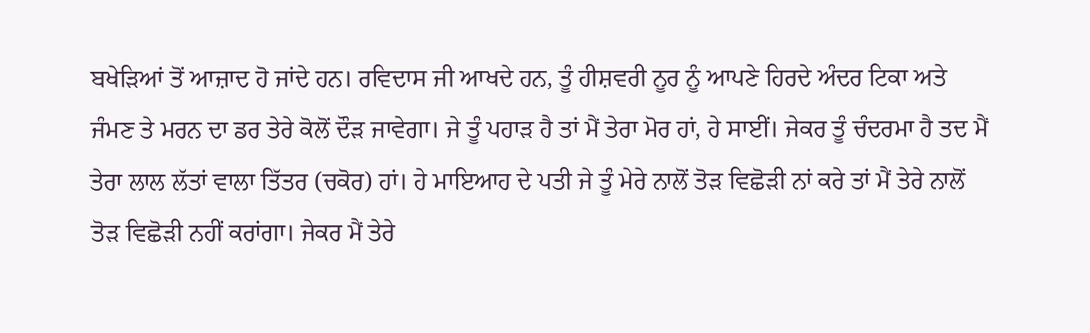ਬਖੇੜਿਆਂ ਤੋਂ ਆਜ਼ਾਦ ਹੋ ਜਾਂਦੇ ਹਨ। ਰਵਿਦਾਸ ਜੀ ਆਖਦੇ ਹਨ, ਤੂੰ ਹੀਸ਼ਵਰੀ ਨੂਰ ਨੂੰ ਆਪਣੇ ਹਿਰਦੇ ਅੰਦਰ ਟਿਕਾ ਅਤੇ ਜੰਮਣ ਤੇ ਮਰਨ ਦਾ ਡਰ ਤੇਰੇ ਕੋਲੋਂ ਦੌੜ ਜਾਵੇਗਾ। ਜੇ ਤੂੰ ਪਹਾੜ ਹੈ ਤਾਂ ਮੈਂ ਤੇਰਾ ਮੋਰ ਹਾਂ, ਹੇ ਸਾਈਂ। ਜੇਕਰ ਤੂੰ ਚੰਦਰਮਾ ਹੈ ਤਦ ਮੈਂ ਤੇਰਾ ਲਾਲ ਲੱਤਾਂ ਵਾਲਾ ਤਿੱਤਰ (ਚਕੋਰ) ਹਾਂ। ਹੇ ਮਾਇਆਹ ਦੇ ਪਤੀ ਜੇ ਤੂੰ ਮੇਰੇ ਨਾਲੋਂ ਤੋੜ ਵਿਛੋੜੀ ਨਾਂ ਕਰੇ ਤਾਂ ਮੈਂ ਤੇਰੇ ਨਾਲੋਂ ਤੋੜ ਵਿਛੋੜੀ ਨਹੀਂ ਕਰਾਂਗਾ। ਜੇਕਰ ਮੈਂ ਤੇਰੇ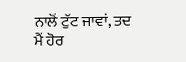ਨਾਲੋਂ ਟੁੱਟ ਜਾਵਾਂ, ਤਦ ਮੈਂ ਹੋਰ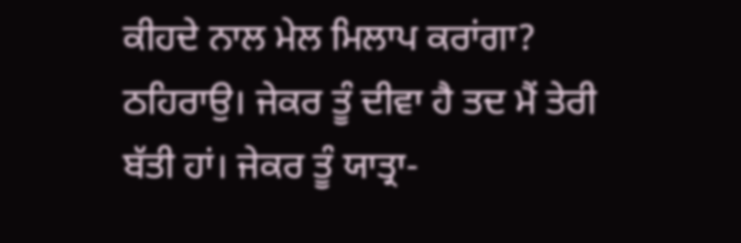ਕੀਹਦੇ ਨਾਲ ਮੇਲ ਮਿਲਾਪ ਕਰਾਂਗਾ? ਠਹਿਰਾਉ। ਜੇਕਰ ਤੂੰ ਦੀਵਾ ਹੈ ਤਦ ਮੈਂ ਤੇਰੀ ਬੱਤੀ ਹਾਂ। ਜੇਕਰ ਤੂੰ ਯਾਤ੍ਰਾ-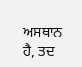ਅਸਥਾਨ ਹੈ, ਤਦ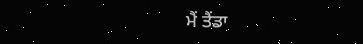ਮੈਂ ਤੈਂਡਾ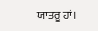ਯਾਤਰੂ ਹਾਂ।